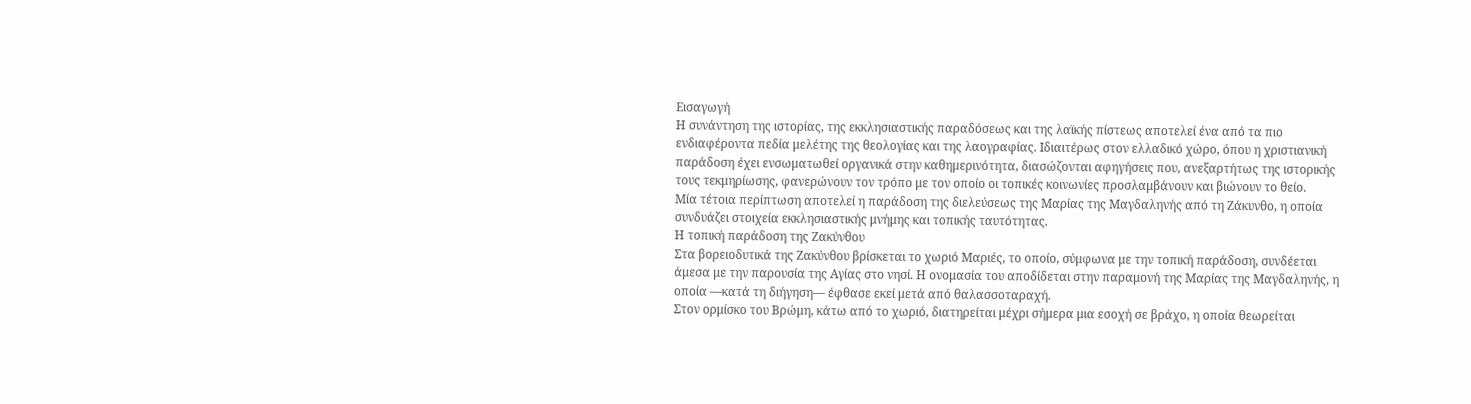Εισαγωγή
Η συνάντηση της ιστορίας, της εκκλησιαστικής παραδόσεως και της λαϊκής πίστεως αποτελεί ένα από τα πιο ενδιαφέροντα πεδία μελέτης της θεολογίας και της λαογραφίας. Ιδιαιτέρως στον ελλαδικό χώρο, όπου η χριστιανική παράδοση έχει ενσωματωθεί οργανικά στην καθημερινότητα, διασώζονται αφηγήσεις που, ανεξαρτήτως της ιστορικής τους τεκμηρίωσης, φανερώνουν τον τρόπο με τον οποίο οι τοπικές κοινωνίες προσλαμβάνουν και βιώνουν το θείο.
Μία τέτοια περίπτωση αποτελεί η παράδοση της διελεύσεως της Μαρίας της Μαγδαληνής από τη Ζάκυνθο, η οποία συνδυάζει στοιχεία εκκλησιαστικής μνήμης και τοπικής ταυτότητας.
Η τοπική παράδοση της Ζακύνθου
Στα βορειοδυτικά της Ζακύνθου βρίσκεται το χωριό Μαριές, το οποίο, σύμφωνα με την τοπική παράδοση, συνδέεται άμεσα με την παρουσία της Αγίας στο νησί. Η ονομασία του αποδίδεται στην παραμονή της Μαρίας της Μαγδαληνής, η οποία —κατά τη διήγηση— έφθασε εκεί μετά από θαλασσοταραχή.
Στον ορμίσκο του Βρώμη, κάτω από το χωριό, διατηρείται μέχρι σήμερα μια εσοχή σε βράχο, η οποία θεωρείται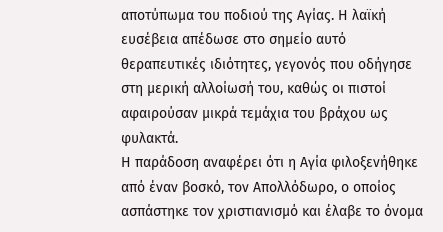αποτύπωμα του ποδιού της Αγίας. Η λαϊκή ευσέβεια απέδωσε στο σημείο αυτό θεραπευτικές ιδιότητες, γεγονός που οδήγησε στη μερική αλλοίωσή του, καθώς οι πιστοί αφαιρούσαν μικρά τεμάχια του βράχου ως φυλακτά.
Η παράδοση αναφέρει ότι η Αγία φιλοξενήθηκε από έναν βοσκό, τον Απολλόδωρο, ο οποίος ασπάστηκε τον χριστιανισμό και έλαβε το όνομα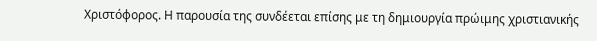Χριστόφορος. Η παρουσία της συνδέεται επίσης με τη δημιουργία πρώιμης χριστιανικής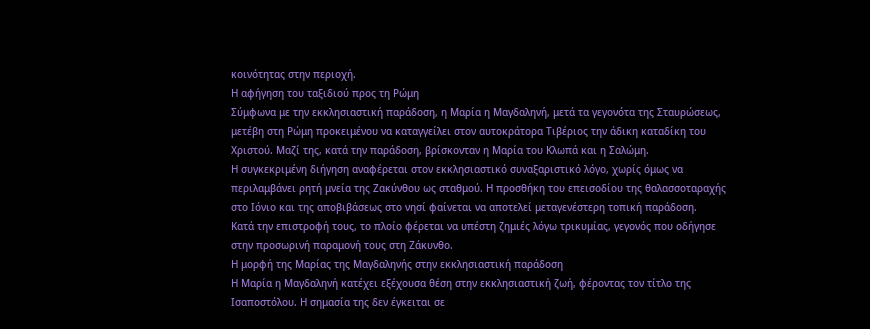κοινότητας στην περιοχή.
Η αφήγηση του ταξιδιού προς τη Ρώμη
Σύμφωνα με την εκκλησιαστική παράδοση, η Μαρία η Μαγδαληνή, μετά τα γεγονότα της Σταυρώσεως, μετέβη στη Ρώμη προκειμένου να καταγγείλει στον αυτοκράτορα Τιβέριος την άδικη καταδίκη του Χριστού. Μαζί της, κατά την παράδοση, βρίσκονταν η Μαρία του Κλωπά και η Σαλώμη.
Η συγκεκριμένη διήγηση αναφέρεται στον εκκλησιαστικό συναξαριστικό λόγο, χωρίς όμως να περιλαμβάνει ρητή μνεία της Ζακύνθου ως σταθμού. Η προσθήκη του επεισοδίου της θαλασσοταραχής στο Ιόνιο και της αποβιβάσεως στο νησί φαίνεται να αποτελεί μεταγενέστερη τοπική παράδοση.
Κατά την επιστροφή τους, το πλοίο φέρεται να υπέστη ζημιές λόγω τρικυμίας, γεγονός που οδήγησε στην προσωρινή παραμονή τους στη Ζάκυνθο.
Η μορφή της Μαρίας της Μαγδαληνής στην εκκλησιαστική παράδοση
Η Μαρία η Μαγδαληνή κατέχει εξέχουσα θέση στην εκκλησιαστική ζωή, φέροντας τον τίτλο της Ισαποστόλου. Η σημασία της δεν έγκειται σε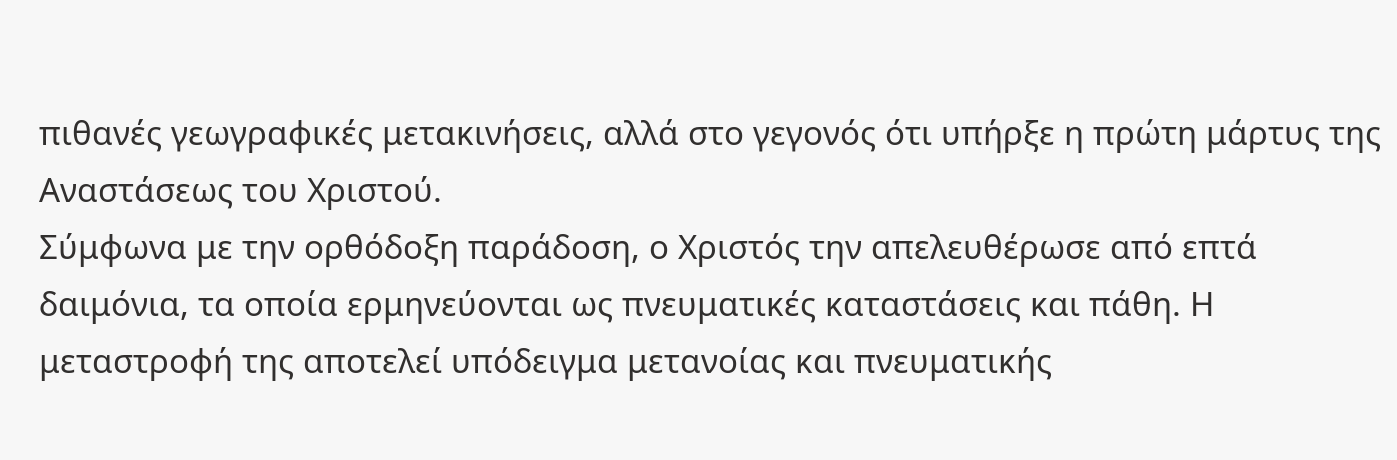πιθανές γεωγραφικές μετακινήσεις, αλλά στο γεγονός ότι υπήρξε η πρώτη μάρτυς της Αναστάσεως του Χριστού.
Σύμφωνα με την ορθόδοξη παράδοση, ο Χριστός την απελευθέρωσε από επτά δαιμόνια, τα οποία ερμηνεύονται ως πνευματικές καταστάσεις και πάθη. Η μεταστροφή της αποτελεί υπόδειγμα μετανοίας και πνευματικής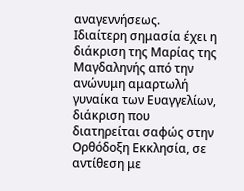αναγεννήσεως.
Ιδιαίτερη σημασία έχει η διάκριση της Μαρίας της Μαγδαληνής από την ανώνυμη αμαρτωλή γυναίκα των Ευαγγελίων, διάκριση που διατηρείται σαφώς στην Ορθόδοξη Εκκλησία, σε αντίθεση με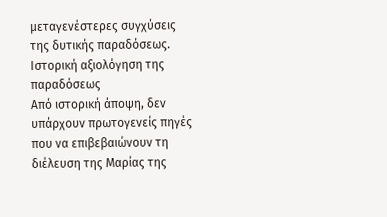μεταγενέστερες συγχύσεις της δυτικής παραδόσεως.
Ιστορική αξιολόγηση της παραδόσεως
Από ιστορική άποψη, δεν υπάρχουν πρωτογενείς πηγές που να επιβεβαιώνουν τη διέλευση της Μαρίας της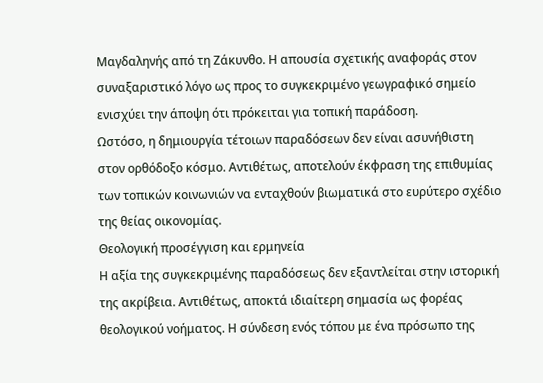Μαγδαληνής από τη Ζάκυνθο. Η απουσία σχετικής αναφοράς στον συναξαριστικό λόγο ως προς το συγκεκριμένο γεωγραφικό σημείο ενισχύει την άποψη ότι πρόκειται για τοπική παράδοση.
Ωστόσο, η δημιουργία τέτοιων παραδόσεων δεν είναι ασυνήθιστη στον ορθόδοξο κόσμο. Αντιθέτως, αποτελούν έκφραση της επιθυμίας των τοπικών κοινωνιών να ενταχθούν βιωματικά στο ευρύτερο σχέδιο της θείας οικονομίας.
Θεολογική προσέγγιση και ερμηνεία
Η αξία της συγκεκριμένης παραδόσεως δεν εξαντλείται στην ιστορική της ακρίβεια. Αντιθέτως, αποκτά ιδιαίτερη σημασία ως φορέας θεολογικού νοήματος. Η σύνδεση ενός τόπου με ένα πρόσωπο της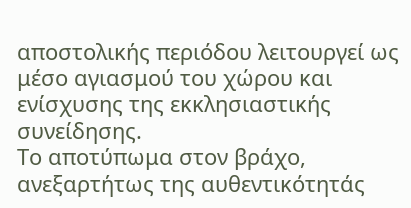αποστολικής περιόδου λειτουργεί ως μέσο αγιασμού του χώρου και ενίσχυσης της εκκλησιαστικής συνείδησης.
Το αποτύπωμα στον βράχο, ανεξαρτήτως της αυθεντικότητάς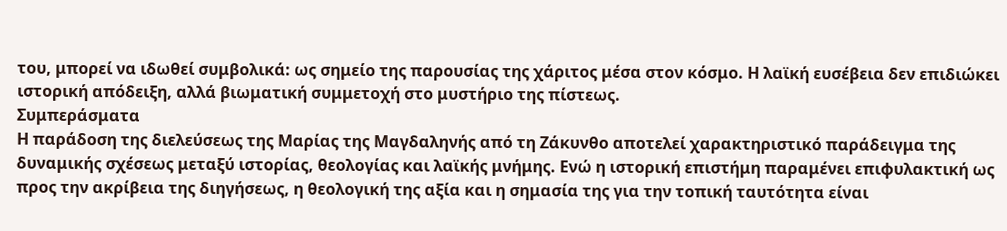του, μπορεί να ιδωθεί συμβολικά: ως σημείο της παρουσίας της χάριτος μέσα στον κόσμο. Η λαϊκή ευσέβεια δεν επιδιώκει ιστορική απόδειξη, αλλά βιωματική συμμετοχή στο μυστήριο της πίστεως.
Συμπεράσματα
Η παράδοση της διελεύσεως της Μαρίας της Μαγδαληνής από τη Ζάκυνθο αποτελεί χαρακτηριστικό παράδειγμα της δυναμικής σχέσεως μεταξύ ιστορίας, θεολογίας και λαϊκής μνήμης. Ενώ η ιστορική επιστήμη παραμένει επιφυλακτική ως προς την ακρίβεια της διηγήσεως, η θεολογική της αξία και η σημασία της για την τοπική ταυτότητα είναι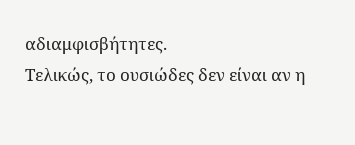αδιαμφισβήτητες.
Τελικώς, το ουσιώδες δεν είναι αν η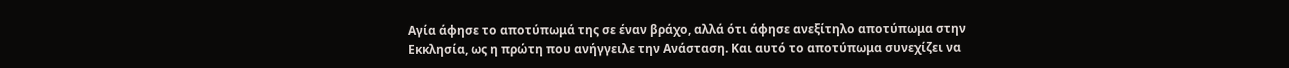Αγία άφησε το αποτύπωμά της σε έναν βράχο, αλλά ότι άφησε ανεξίτηλο αποτύπωμα στην Εκκλησία, ως η πρώτη που ανήγγειλε την Ανάσταση. Και αυτό το αποτύπωμα συνεχίζει να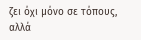ζει όχι μόνο σε τόπους, αλλά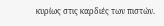κυρίως στις καρδιές των πιστών.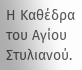Η Καθέδρα του Αγίου Στυλιανού.